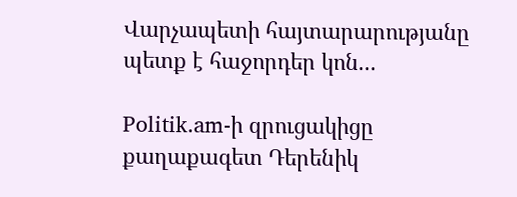Վարչապետի հայտարարությանը պետք է հաջորդեր կոն...

Politik.am-ի զրուցակիցը քաղաքագետ Դերենիկ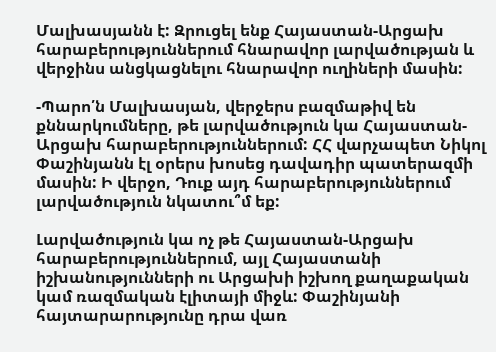Մալխասյանն է: Զրուցել ենք Հայաստան-Արցախ հարաբերություններում հնարավոր լարվածության և վերջինս անցկացնելու հնարավոր ուղիների մասին:

-Պարո՛ն Մալխասյան, վերջերս բազմաթիվ են քննարկումները, թե լարվածություն կա Հայաստան-Արցախ հարաբերություններում: ՀՀ վարչապետ Նիկոլ Փաշինյանն էլ օրերս խոսեց դավադիր պատերազմի մասին: Ի վերջո, Դուք այդ հարաբերություններում լարվածություն նկատու՞մ եք:

Լարվածություն կա ոչ թե Հայաստան-Արցախ հարաբերություններում, այլ Հայաստանի իշխանությունների ու Արցախի իշխող քաղաքական կամ ռազմական էլիտայի միջև: Փաշինյանի հայտարարությունը դրա վառ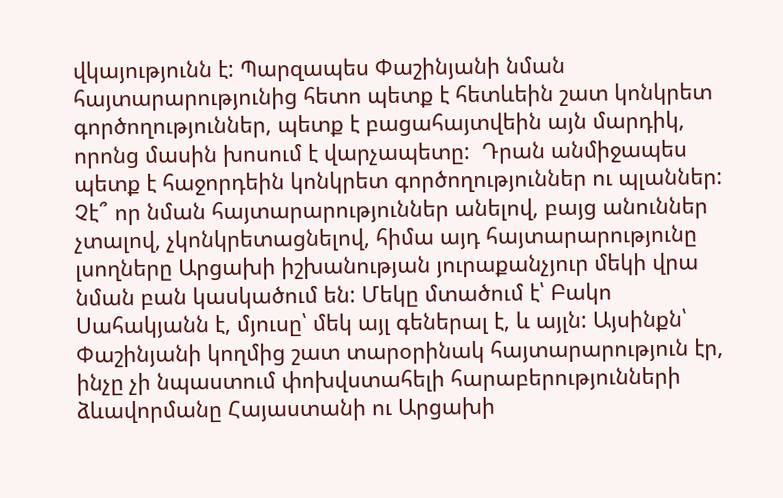վկայությունն է: Պարզապես Փաշինյանի նման հայտարարությունից հետո պետք է հետևեին շատ կոնկրետ գործողություններ, պետք է բացահայտվեին այն մարդիկ, որոնց մասին խոսում է վարչապետը:  Դրան անմիջապես պետք է հաջորդեին կոնկրետ գործողություններ ու պլաններ: Չէ՞ որ նման հայտարարություններ անելով, բայց անուններ չտալով, չկոնկրետացնելով, հիմա այդ հայտարարությունը լսողները Արցախի իշխանության յուրաքանչյուր մեկի վրա նման բան կասկածում են: Մեկը մտածում է՝ Բակո Սահակյանն է, մյուսը՝ մեկ այլ գեներալ է, և այլն: Այսինքն՝ Փաշինյանի կողմից շատ տարօրինակ հայտարարություն էր, ինչը չի նպաստում փոխվստահելի հարաբերությունների ձևավորմանը Հայաստանի ու Արցախի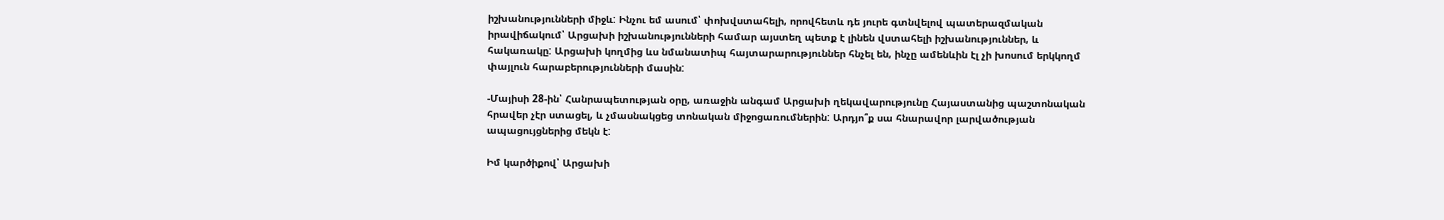իշխանությունների միջև: Ինչու եմ ասում՝ փոխվստահելի, որովհետև դե յուրե գտնվելով պատերազմական իրավիճակում՝ Արցախի իշխանությունների համար այստեղ պետք է լինեն վստահելի իշխանություններ, և հակառակը: Արցախի կողմից ևս նմանատիպ հայտարարություններ հնչել են, ինչը ամենևին էլ չի խոսում երկկողմ փայլուն հարաբերությունների մասին:

-Մայիսի 28-ին՝ Հանրապետության օրը, առաջին անգամ Արցախի ղեկավարությունը Հայաստանից պաշտոնական հրավեր չէր ստացել, և չմասնակցեց տոնական միջոցառումներին: Արդյո՞ք սա հնարավոր լարվածության ապացույցներից մեկն է:

Իմ կարծիքով՝ Արցախի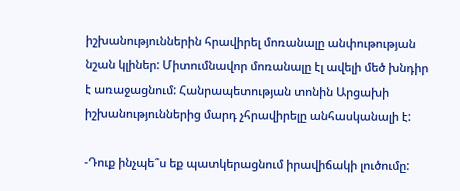իշխանություններին հրավիրել մոռանալը անփութության նշան կլիներ: Միտումնավոր մոռանալը էլ ավելի մեծ խնդիր է առաջացնում: Հանրապետության տոնին Արցախի իշխանություններից մարդ չհրավիրելը անհասկանալի է:

-Դուք ինչպե՞ս եք պատկերացնում իրավիճակի լուծումը: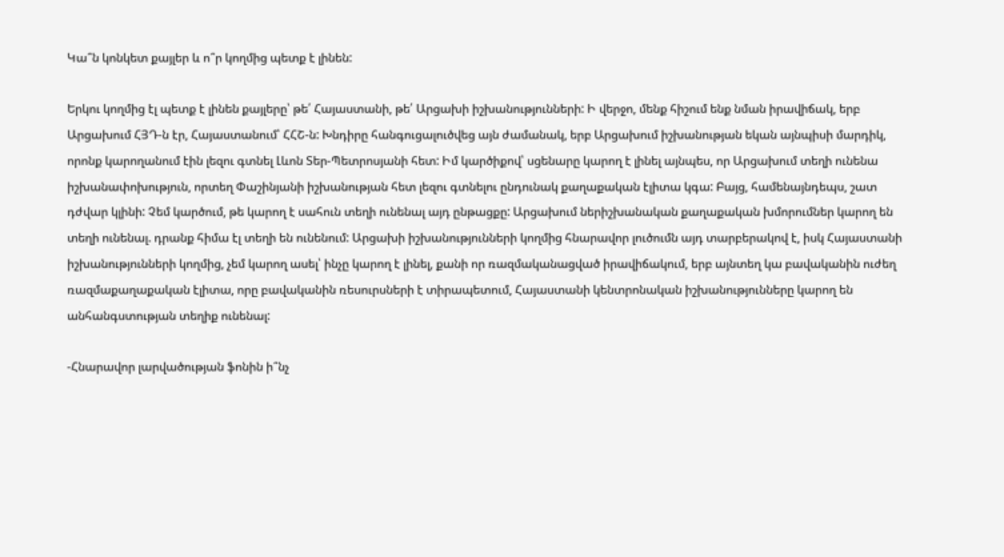Կա՞ն կոնկետ քայլեր և ո՞ր կողմից պետք է լինեն:

Երկու կողմից էլ պետք է լինեն քայլերը՝ թե՛ Հայաստանի, թե՛ Արցախի իշխանությունների: Ի վերջո, մենք հիշում ենք նման իրավիճակ, երբ Արցախում ՀՅԴ-ն էր, Հայաստանում՝ ՀՀՇ-ն: Խնդիրը հանգուցալուծվեց այն ժամանակ, երբ Արցախում իշխանության եկան այնպիսի մարդիկ, որոնք կարողանում էին լեզու գտնել Լևոն Տեր-Պետրոսյանի հետ: Իմ կարծիքով՝ սցենարը կարող է լինել այնպես, որ Արցախում տեղի ունենա իշխանափոխություն, որտեղ Փաշինյանի իշխանության հետ լեզու գտնելու ընդունակ քաղաքական էլիտա կգա: Բայց, համենայնդեպս, շատ դժվար կլինի: Չեմ կարծում, թե կարող է սահուն տեղի ունենալ այդ ընթացքը: Արցախում ներիշխանական քաղաքական խմորումներ կարող են տեղի ունենալ. դրանք հիմա էլ տեղի են ունենում: Արցախի իշխանությունների կողմից հնարավոր լուծումն այդ տարբերակով է, իսկ Հայաստանի իշխանությունների կողմից, չեմ կարող ասել՝ ինչը կարող է լինել, քանի որ ռազմականացված իրավիճակում, երբ այնտեղ կա բավականին ուժեղ ռազմաքաղաքական էլիտա, որը բավականին ռեսուրսների է տիրապետում, Հայաստանի կենտրոնական իշխանությունները կարող են անհանգստության տեղիք ունենալ:

-Հնարավոր լարվածության ֆոնին ի՞նչ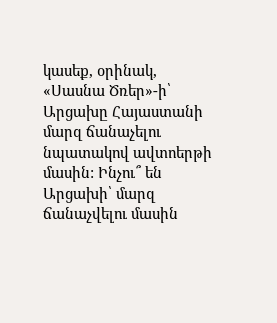կասեք, օրինակ, «Սասնա Ծռեր»-ի՝ Արցախը Հայաստանի մարզ ճանաչելու նպատակով ավտոերթի մասին: Ինչու՞ են Արցախի՝ մարզ ճանաչվելու մասին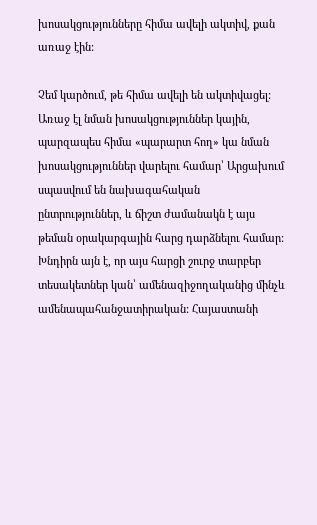խոսակցությունները հիմա ավելի ակտիվ, քան առաջ էին:

Չեմ կարծում, թե հիմա ավելի են ակտիվացել: Առաջ էլ նման խոսակցություններ կային, պարզապես հիմա «պարարտ հող» կա նման խոսակցություններ վարելու համար՝ Արցախում սպասվում են նախագահական ընտրություններ, և ճիշտ ժամանակն է այս թեման օրակարգային հարց դարձնելու համար: Խնդիրն այն է, որ այս հարցի շուրջ տարբեր տեսակետներ կան՝ ամենազիջողականից մինչև ամենապահանջատիրական: Հայաստանի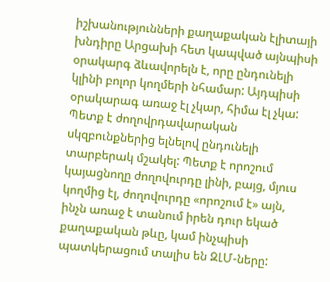իշխանությունների քաղաքական էլիտայի խնդիրը Արցախի հետ կապված այնպիսի օրակարգ ձևավորելն է, որը ընդունելի կլինի բոլոր կողմերի նհամար: Այդպիսի օրակարագ առաջ էլ չկար, հիմա էլ չկա: Պետք է ժողովրդավարական սկզբունքներից ելնելով ընդունելի տարբերակ մշակել: Պետք է որոշում կայացնողը ժողովուրդը լինի, բայց, մյուս կողմից էլ, ժողովուրդը «որոշում է» այն, ինչն առաջ է տանում իրեն դուր եկած քաղաքական թևը, կամ ինչպիսի պատկերացում տալիս են ԶԼՄ-ները: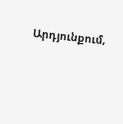Արդյունքում,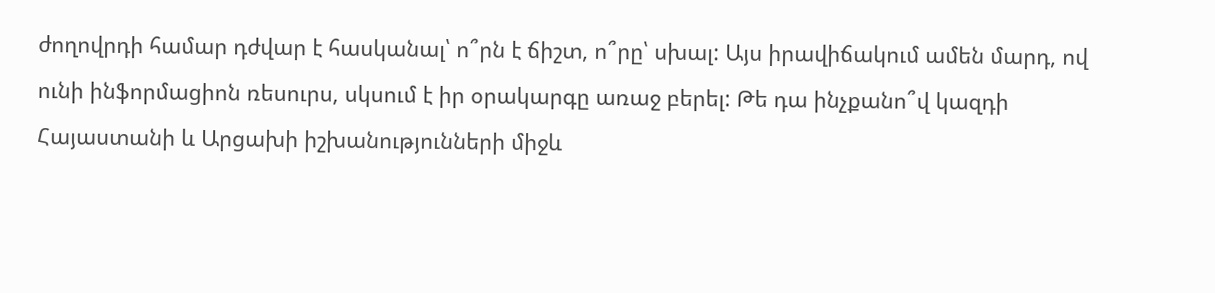ժողովրդի համար դժվար է հասկանալ՝ ո՞րն է ճիշտ, ո՞րը՝ սխալ: Այս իրավիճակում ամեն մարդ, ով ունի ինֆորմացիոն ռեսուրս, սկսում է իր օրակարգը առաջ բերել: Թե դա ինչքանո՞վ կազդի Հայաստանի և Արցախի իշխանությունների միջև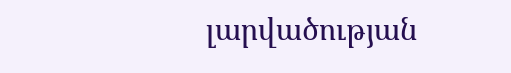լարվածության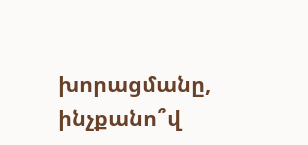խորացմանը, ինչքանո՞վ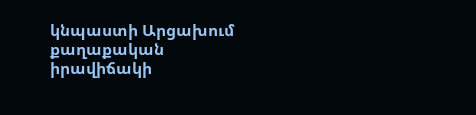կնպաստի Արցախում քաղաքական իրավիճակի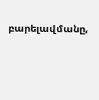բարելավմանը,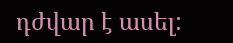դժվար է ասել: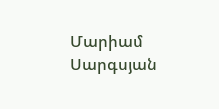Մարիամ Սարգսյան